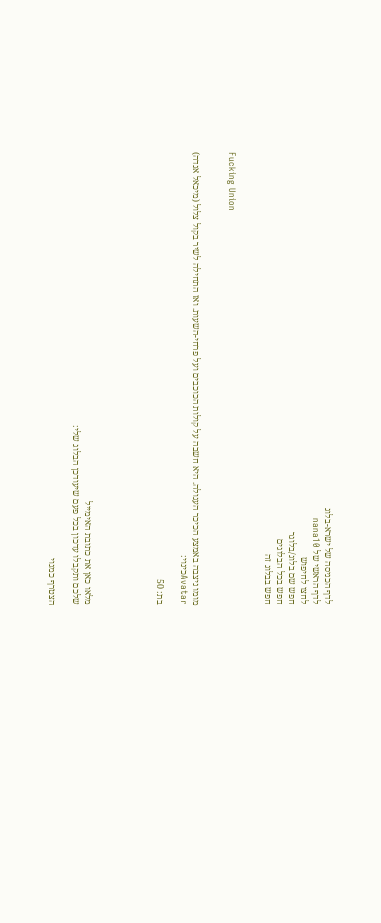לדף הכניסה של ישרא-בלוג
לדף הראשי של nana10
לחצו לחיפוש
חפש שם בלוג/בלוגר
חפש בכל הבלוגים
חפש בבלוג זה


Fucking Union


מומו ניצבה באמצע הכיכר העגולה. היא חשבה על קולות הכוכבים ועל פרחי-השעות. ואז התחילה לשיר בקול צלול (מיכאל אנדה)
Avatarכינוי:

בת: 50





מלאו כאן את כתובת האימייל
שלכם ותקבלו עדכון בכל פעם שיעודכן הבלוג שלי:

הצטרף כמנוי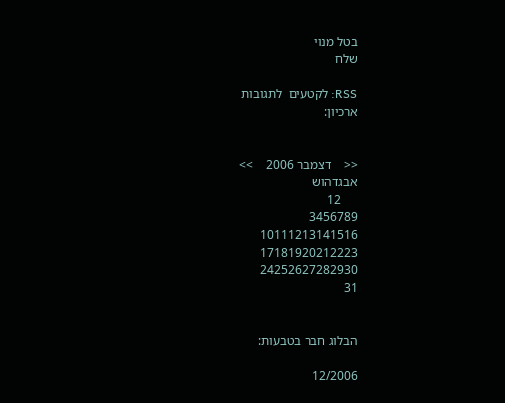בטל מנוי
שלח

RSS: לקטעים  לתגובות
ארכיון:


<<    דצמבר 2006    >>
אבגדהוש
     12
3456789
10111213141516
17181920212223
24252627282930
31


הבלוג חבר בטבעות:

12/2006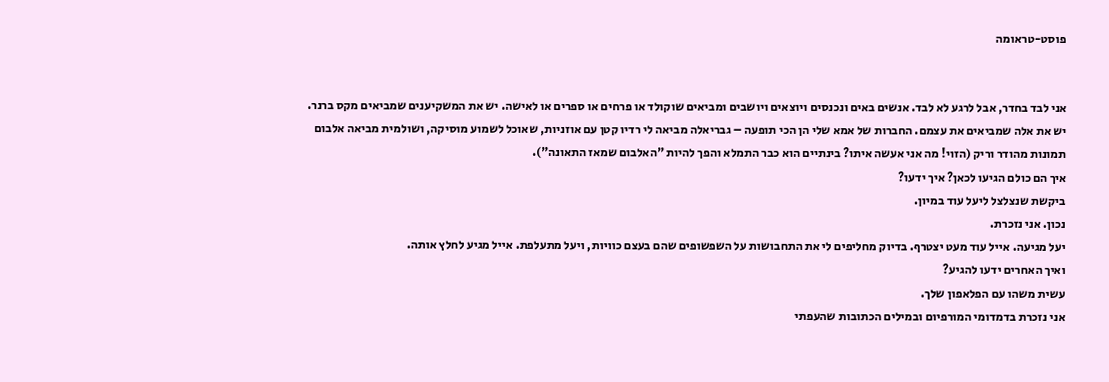פוסט-טראומה


אני לבד בחדר, אבל לרגע לא לבד. אנשים באים ונכנסים ויוצאים ויושבים ומביאים שוקולד או פרחים או ספרים או לאישה. יש את המשקיענים שמביאים מקס ברנר. יש את אלה שמביאים את עצמם. החברות של אמא שלי הן הכי תופעה – גבריאלה מביאה לי רדיו קטן עם אוזניות, שאוכל לשמוע מוסיקה, ושולמית מביאה אלבום תמונות מהודר וריק (הזוי! מה אני אעשה איתו? בינתיים הוא כבר התמלא והפך להיות "האלבום שמאז התאונה").
איך הם כולם הגיעו לכאן? איך ידעו?
ביקשת שנצלצל ליעל עוד במיון.
נכון. אני נזכרת.
יעל מגיעה. אייל עוד מעט יצטרף. בדיוק מחליפים לי את התחבושות על השפשופים שהם בעצם כוויות, ויעל מתעלפת. אייל מגיע לחלץ אותה.
ואיך האחרים ידעו להגיע?
עשית משהו עם הפלאפון שלך.
אני נזכרת בדמדומי המורפיום ובמילים הכתובות שהעפתי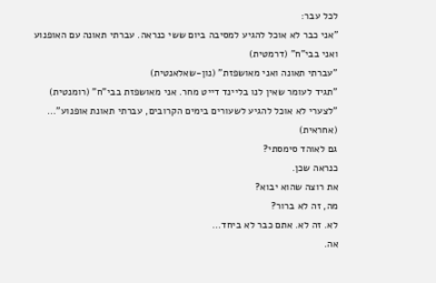לכל עבר:
"אני כבר לא אוכל להגיע למסיבה ביום ששי כנראה. עברתי תאונה עם האופנוע ואני בבי"ח" (דרמטית)
"עברתי תאונה ואני מאושפזת" (נון-שאלאנטית)
"תגיד לעומר שאין לנו בליינד דייט מחר. אני מאושפזת בבי"ח" (רומנטית)
"לצערי לא אוכל להגיע לשעורים בימים הקרובים, עברתי תאונת אופנוע"... (אחראית)
גם לאוהד סימסתי?
כנראה שכן.
את רוצה שהוא יבוא?
מה, זה לא ברור?
לא. זה לא. אתם כבר לא ביחד...
אה.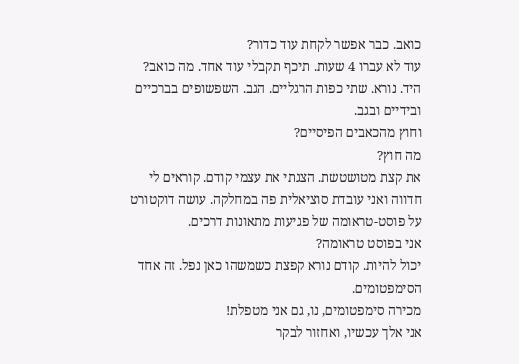כואב. כבר אפשר לקחת עוד כדור?
עוד לא עברו 4 שעות. תיכף תקבלי עוד אחד. מה כואב?
היד. נורא. שתי כפות הרגליים. הגב. השפשופים בברכיים ובידיים ובגב.
וחוץ מהכאבים הפיסיים?
מה חוץ?
את קצת מטושטשת. הצגתי את עצמי קודם. קוראים לי חדווה ואני עובדת סוציאלית פה במחלקה. עושה דוקטורט על פוסט-טראומה של פגיעות מתאונות דרכים.
אני בפוסט טראומה?
יכול להיות. קודם נורא קפצת כשמשהו כאן נפל. זה אחד הסימפטומים.
מכירה סימפטומים, נו, גם אני מטפלת!
אני אלך עכשיו, ואחזור לבקר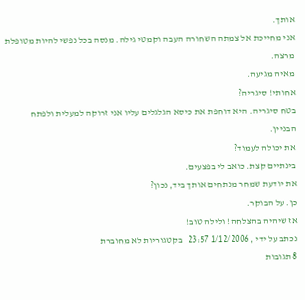אותך.
אני מחייכת אל צמתה השחורה העבה וקמטי גילה. מנסה בכל נפשי להיות מטופלת מרצה.
מאיה מגיעה.
אחותי! סיגריה?
בטח סיגריה. היא דוחפת את כיסא הגלגלים עליו אני זרוקה למעלית ולפתח הבניין.
את יכולה לעמוד?
בינתיים קצת. כואב לי בפצעים.
את יודעת שמחר מנתחים אותך ביד, נכון?
כן. על הבוקר.
אז שיהיה בהצלחה! ולילה טוב!
נכתב על ידי , 1/12/2006 23:57   בקטגוריות לא מחוברת
8 תגובות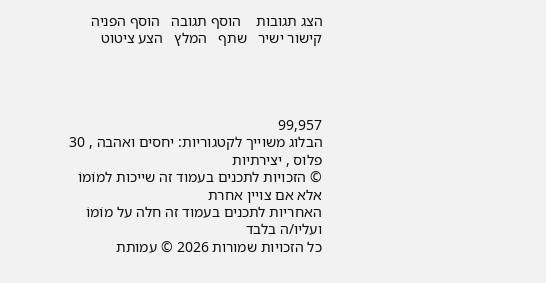הצג תגובות    הוסף תגובה   הוסף הפניה   קישור ישיר   שתף   המלץ   הצע ציטוט




99,957
הבלוג משוייך לקטגוריות: יחסים ואהבה , 30 פלוס , יצירתיות
© הזכויות לתכנים בעמוד זה שייכות למוֹמוֹ אלא אם צויין אחרת
האחריות לתכנים בעמוד זה חלה על מוֹמוֹ ועליו/ה בלבד
כל הזכויות שמורות 2026 © עמותת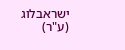ישראבלוג (ע"ר)